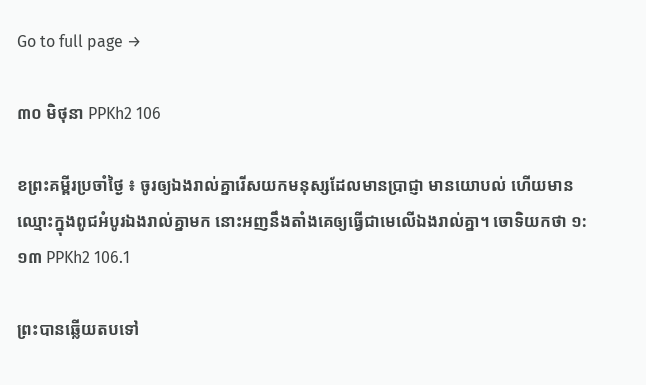Go to full page →

៣០ មិថុនា PPKh2 106

ខព្រះគម្ពីរប្រចាំថ្ងៃ ៖ ចូរឲ្យឯងរាល់គ្នារើសយកមនុស្សដែលមានប្រាជ្ញា មានយោបល់ ហើយមានឈ្មោះក្នុងពូជអំបូរឯងរាល់គ្នាមក នោះអញនឹងតាំងគេឲ្យធ្វើជាមេលើឯងរាល់គ្នា។ ចោទិយកថា ១:១៣ PPKh2 106.1

ព្រះបានឆ្លើយតបទៅ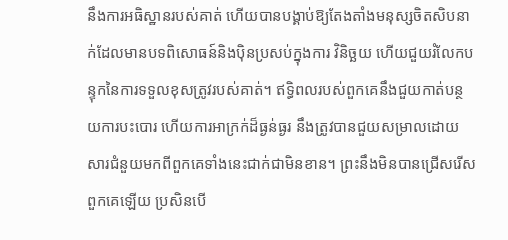នឹងការអធិស្ឋានរបស់គាត់ ហើយបានបង្គាប់ឱ្យតែងតាំងមនុស្សចិតសិបនាក់ដែលមានបទពិសោធន៍និងប៉ិនប្រសប់ក្នុងការ វិនិច្ឆយ ហើយជួយរំលែកបន្ទុកនៃការទទួលខុសត្រូវរបស់គាត់។ ឥទ្ធិពលរបស់ពួកគេនឹងជួយកាត់បន្ថយការបះបោរ ហើយការអាក្រក់ដ៏ធ្ងន់ធ្ងរ នឹងត្រូវបានជួយសម្រាលដោយសារជំនួយមកពីពួកគេទាំងនេះជាក់ជាមិនខាន។ ព្រះនឹងមិនបានជ្រើសរើសពួកគេឡើយ ប្រសិនបើ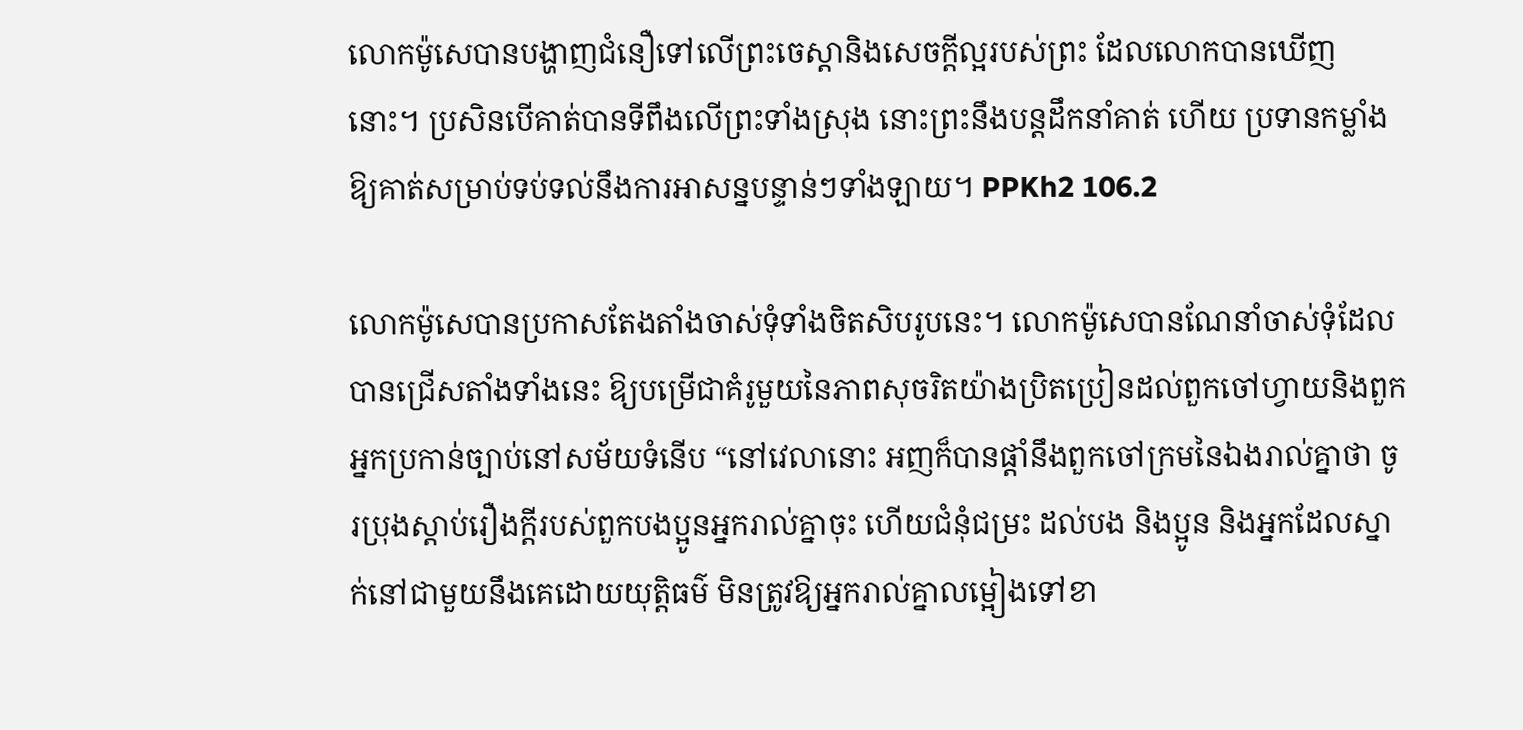លោកម៉ូសេបានបង្ហាញជំនឿទៅលើព្រះចេស្តានិងសេចក្ដីល្អរបស់ព្រះ ដែលលោកបានឃើញនោះ។ ប្រសិនបើគាត់បានទីពឹងលើព្រះទាំងស្រុង នោះព្រះនឹងបន្តដឹកនាំគាត់ ហើយ ប្រទានកម្លាំងឱ្យគាត់សម្រាប់ទប់ទល់នឹងការអាសន្នបន្ទាន់ៗទាំងឡាយ។ PPKh2 106.2

លោកម៉ូសេបានប្រកាសតែងតាំងចាស់ទុំទាំងចិតសិបរូបនេះ។ លោកម៉ូសេបានណែនាំចាស់ទុំដែលបានជ្រើសតាំងទាំងនេះ ឱ្យបម្រើជាគំរូមួយនៃភាពសុចរិតយ៉ាងប្រិតប្រៀនដល់ពួកចៅហ្វាយនិងពួកអ្នកប្រកាន់ច្បាប់នៅសម័យទំនើប “នៅវេលានោះ អញក៏បានផ្តាំនឹងពួកចៅក្រមនៃឯងរាល់គ្នាថា ចូរប្រុងស្តាប់រឿងក្តីរបស់ពួកបងប្អូនអ្នករាល់គ្នាចុះ ហើយជំនុំជម្រះ ដល់បង និងប្អូន និងអ្នកដែលស្នាក់នៅជាមួយនឹងគេដោយយុត្តិធម៌ មិនត្រូវឱ្យអ្នករាល់គ្នាលម្អៀងទៅខា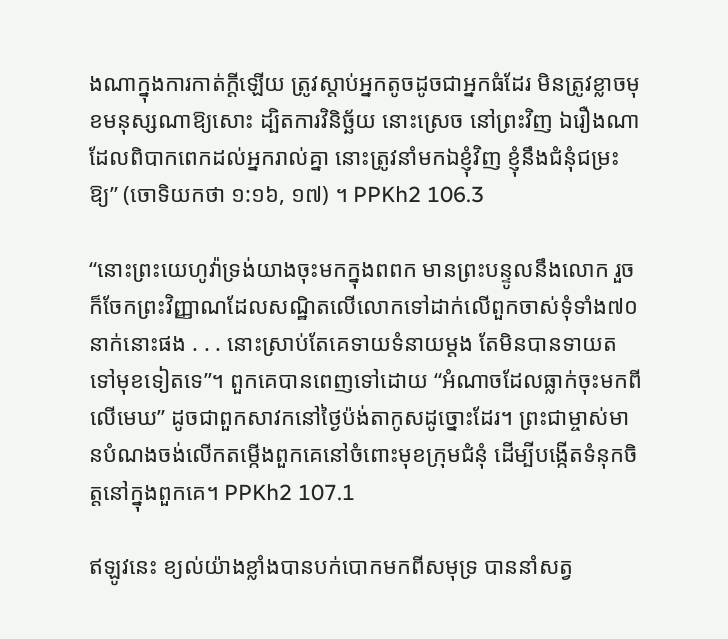ងណាក្នុងការកាត់ក្តីឡើយ ត្រូវស្តាប់អ្នកតូចដូចជាអ្នកធំដែរ មិនត្រូវខ្លាចមុខមនុស្សណាឱ្យសោះ ដ្បិតការវិនិច្ឆ័យ នោះស្រេច នៅព្រះវិញ ឯរឿងណាដែលពិបាកពេកដល់អ្នករាល់គ្នា នោះត្រូវនាំមកឯខ្ញុំវិញ ខ្ញុំនឹងជំនុំជម្រះឱ្យ” (ចោទិយកថា ១:១៦, ១៧) ។ PPKh2 106.3

“នោះព្រះយេហូវ៉ាទ្រង់យាងចុះមកក្នុងពពក មានព្រះបន្ទូលនឹងលោក រួចក៏ចែកព្រះវិញ្ញាណដែលសណ្ឋិតលើលោកទៅដាក់លើពួកចាស់ទុំទាំង៧០ នាក់នោះផង . . . នោះស្រាប់តែគេទាយទំនាយម្តង តែមិនបានទាយតទៅមុខទៀតទេ”។ ពួកគេបានពេញទៅដោយ “អំណាចដែលធ្លាក់ចុះមកពីលើមេឃ” ដូចជាពួកសាវកនៅថ្ងៃប៉ង់តាកូសដូច្នោះដែរ។ ព្រះជាម្ចាស់មានបំណងចង់លើកតម្កើងពួកគេនៅចំពោះមុខក្រុមជំនុំ ដើម្បីបង្កើតទំនុកចិត្តនៅក្នុងពួកគេ។ PPKh2 107.1

ឥឡូវនេះ ខ្យល់យ៉ាងខ្លាំងបានបក់បោកមកពីសមុទ្រ បាននាំសត្វ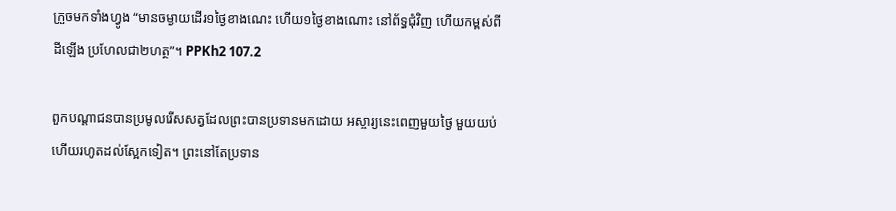ក្រួចមកទាំងហ្វូង “មានចម្ងាយដើរ១ថ្ងៃខាងណេះ ហើយ១ថ្ងៃខាងណោះ នៅព័ទ្ធជុំវិញ ហើយកម្ពស់ពីដីឡើង ប្រហែលជា២ហត្ថ”។ PPKh2 107.2

ពួកបណ្តាជនបានប្រមូលរើសសត្វដែលព្រះបានប្រទានមកដោយ អស្ចារ្យនេះពេញមួយថ្ងៃ មួយយប់ ហើយរហូតដល់ស្អែកទៀត។ ព្រះនៅតែប្រទាន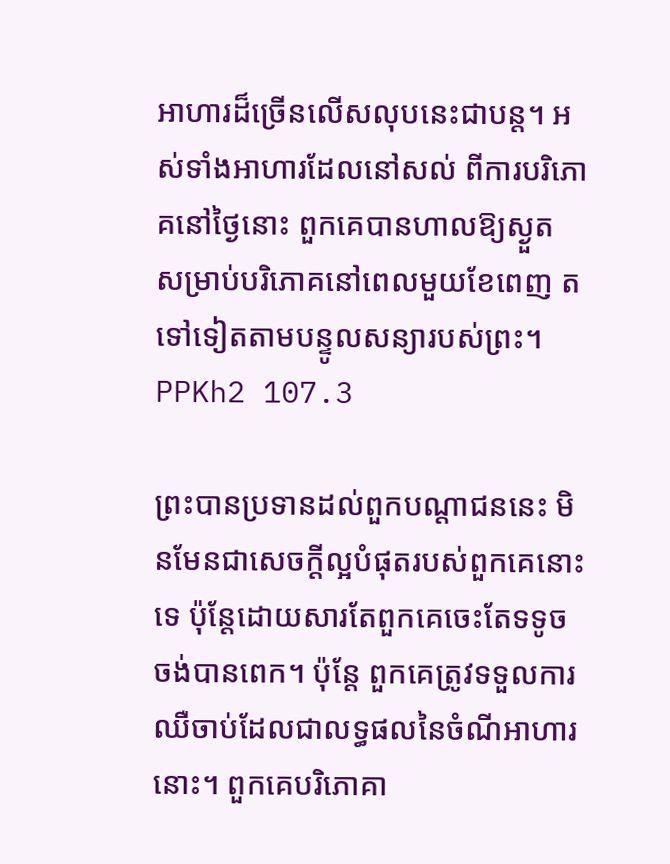អាហារដ៏ច្រើនលើសលុបនេះជាបន្ត។ អស់ទាំងអាហារដែលនៅសល់ ពីការបរិភោគនៅថ្ងៃនោះ ពួកគេបានហាលឱ្យស្ងួត សម្រាប់បរិភោគនៅពេលមួយខែពេញ តទៅទៀតតាមបន្ទូលសន្យារបស់ព្រះ។ PPKh2 107.3

ព្រះបានប្រទានដល់ពួកបណ្តាជននេះ មិនមែនជាសេចក្តីល្អបំផុតរបស់ពួកគេនោះទេ ប៉ុន្តែដោយសារតែពួកគេចេះតែទទូចចង់បានពេក។ ប៉ុន្តែ ពួកគេត្រូវទទួលការឈឺចាប់ដែលជាលទ្ធផលនៃចំណីអាហារនោះ។ ពួកគេបរិភោគា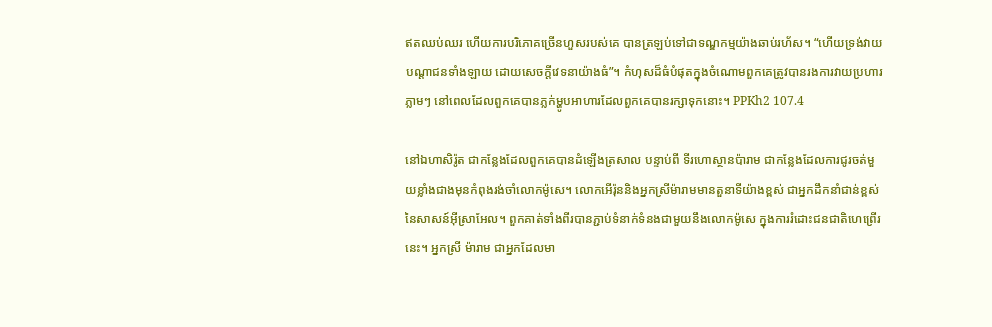ឥតឈប់ឈរ ហើយការបរិភោគច្រើនហួសរបស់គេ បានត្រឡប់ទៅជាទណ្ឌកម្មយ៉ាងឆាប់រហ័ស។ “ហើយទ្រង់វាយបណ្តាជនទាំងឡាយ ដោយសេចក្តីវេទនាយ៉ាងធំ”។ កំហុសដ៏ធំបំផុតក្នុងចំណោមពួកគេត្រូវបានរងការវាយប្រហារភ្លាមៗ នៅពេលដែលពួកគេបានភ្លក់ម្ហូបអាហារដែលពួកគេបានរក្សាទុកនោះ។ PPKh2 107.4

នៅឯហាសិរ៉ូត ជាកន្លែងដែលពួកគេបានដំឡើងត្រសាល បន្ទាប់ពី ទីរហោស្ថានប៉ារាម ជាកន្លែងដែលការជូរចត់មួយខ្លាំងជាងមុនកំពុងរង់ចាំលោកម៉ូសេ។ លោកអើរ៉ុននិងអ្នកស្រីម៉ារាមមានតួនាទីយ៉ាងខ្ពស់ ជាអ្នកដឹកនាំជាន់ខ្ពស់នៃសាសន៍អ៊ីស្រាអែល។ ពួកគាត់ទាំងពីរបានភ្ជាប់ទំនាក់ទំនងជាមួយនឹងលោកម៉ូសេ ក្នុងការរំដោះជនជាតិហេព្រើរនេះ។ អ្នកស្រី ម៉ារាម ជាអ្នកដែលមា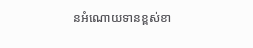នអំណោយទានខ្ពស់ខា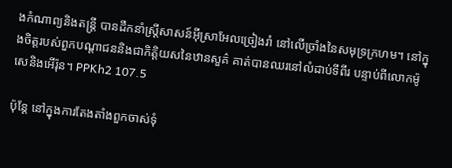ងកំណាព្យនិងតន្ត្រី បានដឹកនាំស្ត្រីសាសន៍អ៊ីស្រាអែលច្រៀងរាំ នៅលើច្រាំងនៃសមុទ្រក្រហម។ នៅក្នុងចិត្តរបស់ពួកបណ្តាជននិងជាកិត្ដិយសនៃឋានសួគ៌ គាត់បានឈរនៅលំដាប់ទីពីរ បន្ទាប់ពីលោកម៉ូសេនិងអើរ៉ុន។ PPKh2 107.5

ប៉ុន្តែ នៅក្នុងការតែងតាំងពួកចាស់ទុំ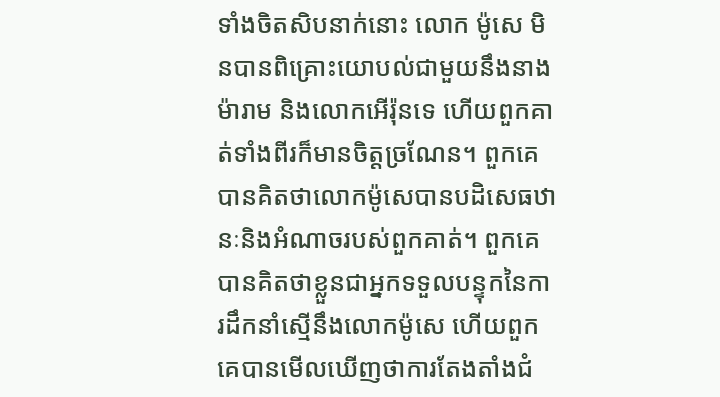ទាំងចិតសិបនាក់នោះ លោក ម៉ូសេ មិនបានពិគ្រោះយោបល់ជាមួយនឹងនាងម៉ារាម និងលោកអើរ៉ុនទេ ហើយពួកគាត់ទាំងពីរក៏មានចិត្តច្រណែន។ ពួកគេបានគិតថាលោកម៉ូសេបានបដិសេធឋានៈនិងអំណាចរបស់ពួកគាត់។ ពួកគេបានគិតថាខ្លួនជាអ្នកទទួលបន្ទុកនៃការដឹកនាំស្មើនឹងលោកម៉ូសេ ហើយពួកគេបានមើលឃើញថាការតែងតាំងជំ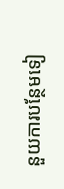នួយការបន្ថែមទៀ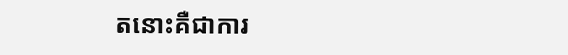តនោះគឺជាការ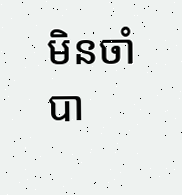មិនចាំបា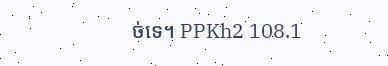ច់ទេ។ PPKh2 108.1